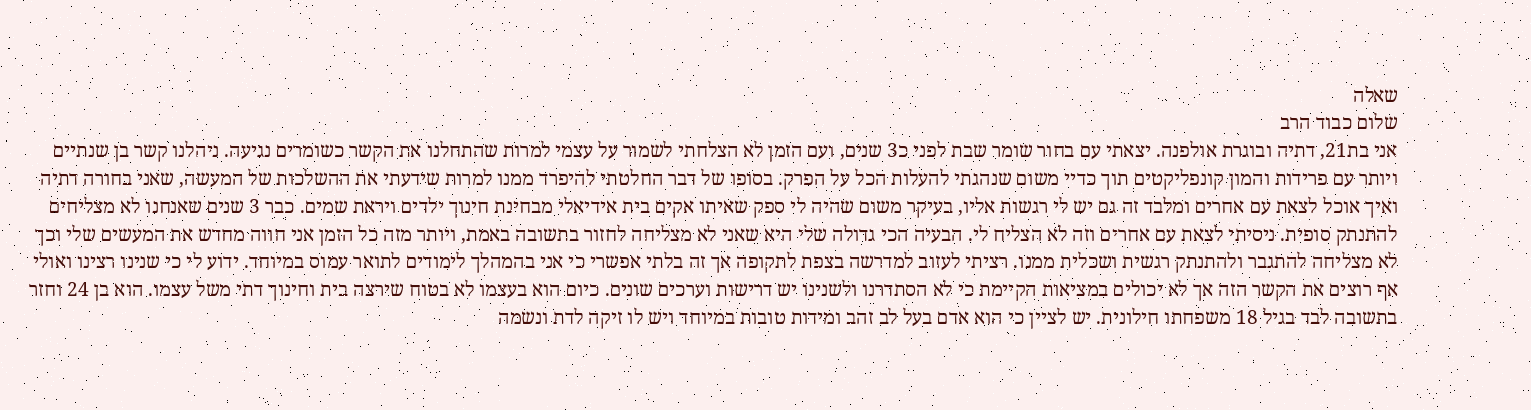שאלה
שלום כבוד הרב
אני בת21, דתיה ובוגרת אולפנה. יצאתי עם בחור שומר שבת לפני כ3 שנים, ועם הזמן לא הצלחתי לשמור על עצמי למרות שהתחלנו את הקשר כשומרים נגיעה. ניהלנו קשר בן שנתיים ויותר עם פרידות והמון קונפליקטים תוך כדיי משום שנהגתי להעלות הכל על הפרק. בסופו של דבר החלטתי להיפרד ממנו למרות שידעתי את ההשלכות של המעשה, שאני בחורה דתיה ואיך אוכל לצאת עם אחרים ומלבד זה גם יש לי רגשות אליו, בעיקר משום שהיה לי ספק שאיתו אקים בית אידיאלי מבחינת חינוך ילדים ויראת שמים. כבר 3 שנים שאנחנו לא מצליחים להתנתק סופית. ניסיתי לצאת עם אחרים וזה לא הצליח לי. הבעיה הכי גדולה שלי היא שאני לא מצליחה לחזור בתשובה באמת, ויותר מזה כל הזמן אני חווה מחדש את המעשים שלי וכך לא מצליחה להתגבר ולהתנתק רגשית ושכלית ממנו. רציתי לעזוב למדרשה בצפת לתקופה אך זה בלתי אפשרי כי אני בהמהלך לימודים לתואר עמוס במיוחד. ידוע לי כי שנינו רצינו ואולי אף רוצים את הקשר הזה אך לא יכולים במציאות הקיימת כי לא הסתדרנו ולשנינו יש דרישות וערכים שונים. כיום הוא בעצמו לא בטוח שירצה בית וחינוך דתי משל עצמו. הוא בן 24 וחזר בתשובה לבד בגיל 18 משפחתו חילונית. יש לציין כי הוא אדם בעל לב זהב ומידות טובות במיוחד ויש לו זיקה לדת ונשמה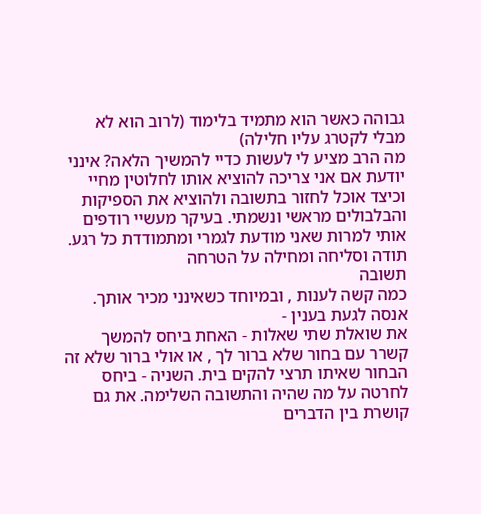גבוהה כאשר הוא מתמיד בלימוד (לרוב הוא לא מבלי לקטרג עליו חלילה)
מה הרב מציע לי לעשות כדיי להמשיך הלאה? אינני יודעת אם אני צריכה להוציא אותו לחלוטין מחיי וכיצד אוכל לחזור בתשובה ולהוציא את הספיקות והבלבולים מראשי ונשמתי. בעיקר מעשיי רודפים אותי למרות שאני מודעת לגמרי ומתמודדת כל רגע. תודה וסליחה ומחילה על הטרחה
תשובה
כמה קשה לענות , ובמיוחד כשאינני מכיר אותך.
אנסה לגעת בענין -
את שואלת שתי שאלות - האחת ביחס להמשך קשרר עם בחור שלא ברור לך , או אולי ברור שלא זה הבחור שאיתו תרצי להקים בית. השניה - ביחס לחרטה על מה שהיה והתשובה השלימה. את גם קושרת בין הדברים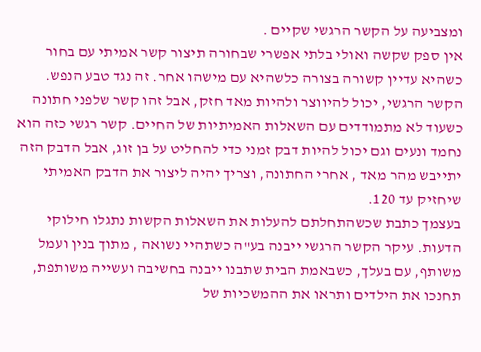ומצביעה על הקשר הרגשי שקיים .
אין ספק שקשה ואולי בלתי אפשרי שבחורה תיצור קשר אמיתי עם בחור כשהיא עדיין קשורה בצורה כלשהיא עם מישהו אחר. זה נגד טבע הנפש. הקשר הרגשי, יכול להיווצר ולהיות מאד חזק, אבל זהו קשר שלפני חתונה כשעוד לא מתמודדים עם השאלות האמיתיות של החיים. קשר רגשי כזה הוא נחמד ונעים וגם יכול להיות דבק זמני כדי להחליט על בן זוג, אבל הדבק הזה יתייבש מהר מאד , אחרי החתונה, וצריך יהיה ליצור את הדבק האמיתי שיחזיק עד 120.
בעצמך כתבת שכשהתחלתם להעלות את השאלות הקשות נתגלו חילוקי הדעות. עיקר הקשר הרגשי ייבנה בע"ה כשתהיי נשואה , מתוך בנין ועמל משותף, עם בעלך, כשבאמת הבית שתבנו ייבנה בחשיבה ועשייה משותפת, תחנכו את הילדים ותראו את ההמשכיות של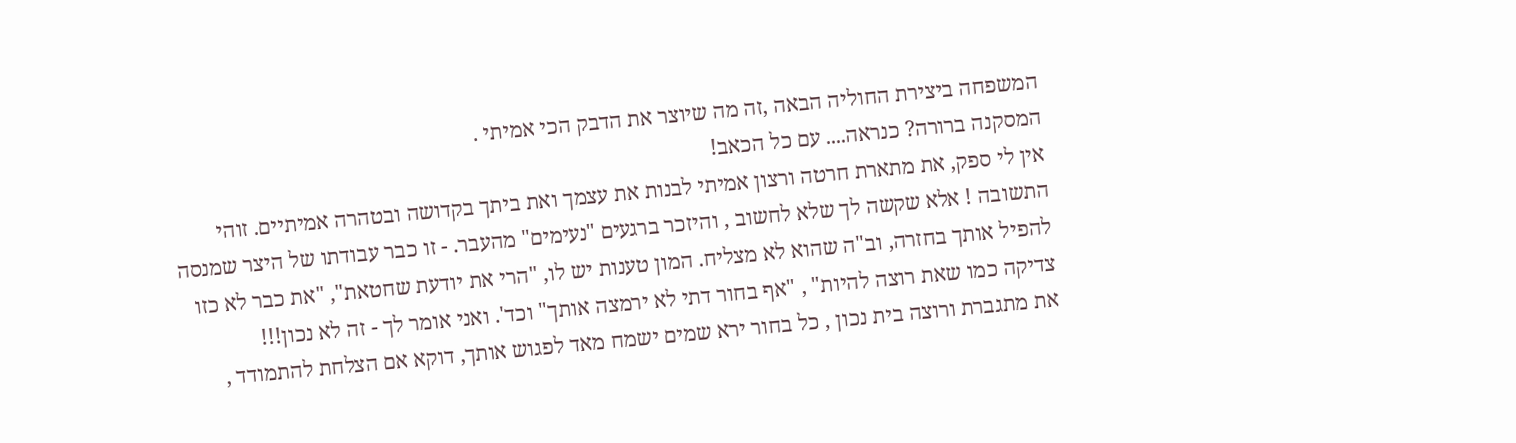המשפחה ביצירת החוליה הבאה ,זה מה שיוצר את הדבק הכי אמיתי .
המסקנה ברורה? כנראה.... עם כל הכאב!
אין לי ספק, את מתארת חרטה ורצון אמיתי לבנות את עצמך ואת ביתך בקדושה ובטהרה אמיתיים. זוהי התשובה ! אלא שקשה לך שלא לחשוב , והיזכר ברגעים "נעימים" מהעבר. - זו כבר עבודתו של היצר שמנסה להפיל אותך בחזרה, וב"ה שהוא לא מצליח. המון טענות יש לו, "הרי את יודעת שחטאת", "את כבר לא כזו צדיקה כמו שאת רוצה להיות" , "אף בחור דתי לא ירמצה אותך" וכד'. ואני אומר לך - זה לא נכון!!!
את מתגברת ורוצה בית נכון , כל בחור ירא שמים ישמח מאד לפגוש אותך, דוקא אם הצלחת להתמודד ,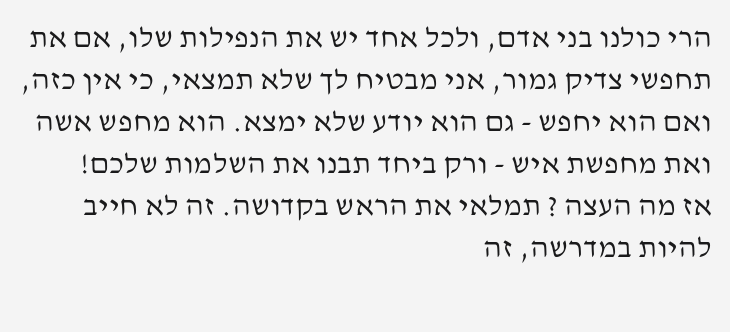הרי כולנו בני אדם, ולכל אחד יש את הנפילות שלו, אם את תחפשי צדיק גמור, אני מבטיח לך שלא תמצאי, כי אין כזה, ואם הוא יחפש - גם הוא יודע שלא ימצא. הוא מחפש אשה ואת מחפשת איש - ורק ביחד תבנו את השלמות שלכם!
אז מה העצה ? תמלאי את הראש בקדושה. זה לא חייב להיות במדרשה, זה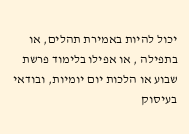יכול להיות באמירת תהלים, או בתפילה , או אפילו בלימוד פרשת שבוע או הלכות יום יומיות, ובודאי בעיסוק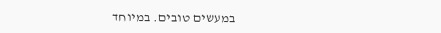במעשים טובים. במיוחד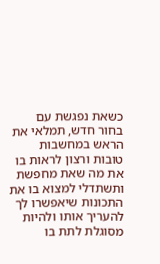כשאת נפגשת עם בחור חדש, תמלאי את הראש במחשבות טובות ורצון לראות בו את מה שאת מחפשת ותשתדלי למצוא בו את התכונות שיאפשרו לך להעריך אותו ולהיות מסוגלת לתת בו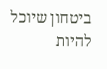ביטחון שיוכל להיות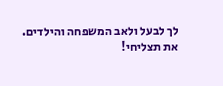לך לבעל ולאב המשפחה והילדים.
את תצליחי!